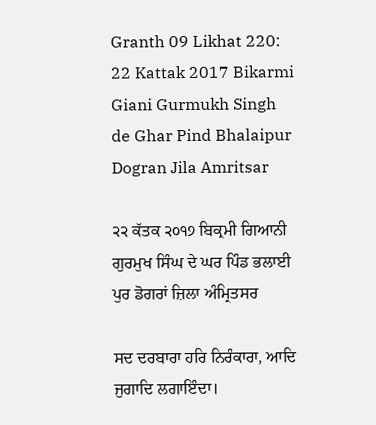Granth 09 Likhat 220: 22 Kattak 2017 Bikarmi Giani Gurmukh Singh de Ghar Pind Bhalaipur Dogran Jila Amritsar

੨੨ ਕੱਤਕ ੨੦੧੭ ਬਿਕ੍ਰਮੀ ਗਿਆਨੀ ਗੁਰਮੁਖ ਸਿੰਘ ਦੇ ਘਰ ਪਿੰਡ ਭਲਾਈ ਪੁਰ ਡੋਗਰਾਂ ਜ਼ਿਲਾ ਅੰਮ੍ਰਿਤਸਰ

ਸਦ ਦਰਬਾਰਾ ਹਰਿ ਨਿਰੰਕਾਰਾ, ਆਦਿ ਜੁਗਾਦਿ ਲਗਾਇੰਦਾ।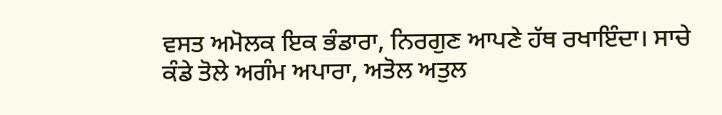ਵਸਤ ਅਮੋਲਕ ਇਕ ਭੰਡਾਰਾ, ਨਿਰਗੁਣ ਆਪਣੇ ਹੱਥ ਰਖਾਇੰਦਾ। ਸਾਚੇ ਕੰਡੇ ਤੋਲੇ ਅਗੰਮ ਅਪਾਰਾ, ਅਤੋਲ ਅਤੁਲ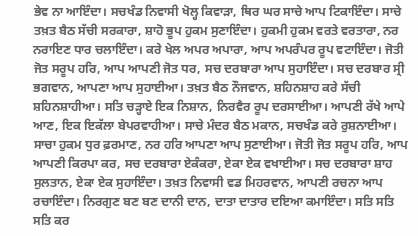ਭੇਵ ਨਾ ਆਇੰਦਾ। ਸਚਖੰਡ ਨਿਵਾਸੀ ਖੋਲ੍ਹ ਕਿਵਾੜਾ, ਥਿਰ ਘਰ ਸਾਚੇ ਆਪ ਟਿਕਾਇੰਦਾ। ਸਾਚੇ ਤਖ਼ਤ ਬੈਠ ਸੱਚੀ ਸਰਕਾਰਾ, ਸ਼ਾਹੋ ਭੂਪ ਹੁਕਮ ਸੁਣਾਇੰਦਾ। ਹੁਕਮੀ ਹੁਕਮ ਵਰਤੇ ਵਰਤਾਰਾ, ਨਰ ਨਰਾਇਣ ਧਾਰ ਚਲਾਇੰਦਾ। ਕਰੇ ਖੇਲ ਅਪਰ ਅਪਾਰਾ, ਆਪ ਅਪਰੰਪਰ ਰੂਪ ਵਟਾਇੰਦਾ। ਜੋਤੀ ਜੋਤ ਸਰੂਪ ਹਰਿ, ਆਪ ਆਪਣੀ ਜੋਤ ਧਰ, ਸਚ ਦਰਬਾਰਾ ਆਪ ਸੁਹਾਇੰਦਾ। ਸਚ ਦਰਬਾਰ ਸ੍ਰੀ ਭਗਵਾਨ, ਆਪਣਾ ਆਪ ਸੁਹਾਈਆ। ਤਖ਼ਤ ਬੈਠ ਨੌਜਵਾਨ, ਸ਼ਹਿਨਸ਼ਾਹ ਕਰੇ ਸੱਚੀ ਸ਼ਹਿਨਸ਼ਾਹੀਆ। ਸਤਿ ਚੜ੍ਹਾਏ ਇਕ ਨਿਸ਼ਾਨ, ਨਿਰਵੈਰ ਰੂਪ ਦਰਸਾਈਆ। ਆਪਣੀ ਰੱਖੇ ਆਪੇ ਆਣ, ਇਕ ਇਕੱਲਾ ਬੇਪਰਵਾਹੀਆ। ਸਾਚੇ ਮੰਦਰ ਬੈਠ ਮਕਾਨ, ਸਚਖੰਡ ਕਰੇ ਰੁਸ਼ਨਾਈਆ। ਸਾਚਾ ਹੁਕਮ ਧੁਰ ਫ਼ਰਮਾਣ, ਨਰ ਹਰਿ ਆਪਣਾ ਆਪ ਸੁਣਾਈਆ। ਜੋਤੀ ਜੋਤ ਸਰੂਪ ਹਰਿ, ਆਪ ਆਪਣੀ ਕਿਰਪਾ ਕਰ, ਸਚ ਦਰਬਾਰਾ ਏਕੰਕਰਾ, ਏਕਾ ਏਕ ਵਖਾਈਆ। ਸਚ ਦਰਬਾਰਾ ਸ਼ਾਹ ਸੁਲਤਾਨ, ਏਕਾ ਏਕ ਸੁਹਾਇੰਦਾ। ਤਖ਼ਤ ਨਿਵਾਸੀ ਵਡ ਮਿਹਰਵਾਨ, ਆਪਣੀ ਰਚਨਾ ਆਪ ਰਚਾਇੰਦਾ। ਨਿਰਗੁਣ ਬਣ ਬਣ ਦਾਨੀ ਦਾਨ, ਦਾਤਾ ਦਾਤਾਰ ਦਇਆ ਕਮਾਇੰਦਾ। ਸਤਿ ਸਤਿ ਸਤਿ ਕਰ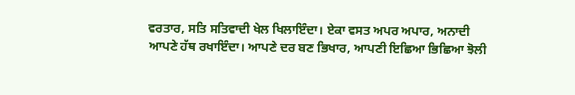ਵਰਤਾਰ, ਸਤਿ ਸਤਿਵਾਦੀ ਖੇਲ ਖਿਲਾਇੰਦਾ। ਏਕਾ ਵਸਤ ਅਪਰ ਅਪਾਰ, ਅਨਾਦੀ ਆਪਣੇ ਹੱਥ ਰਖਾਇੰਦਾ। ਆਪਣੇ ਦਰ ਬਣ ਭਿਖਾਰ, ਆਪਣੀ ਇਛਿਆ ਭਿਛਿਆ ਝੋਲੀ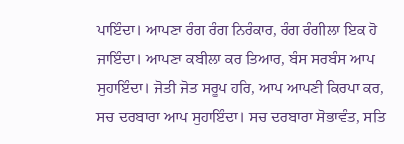ਪਾਇੰਦਾ। ਆਪਣਾ ਰੰਗ ਰੰਗ ਨਿਰੰਕਾਰ, ਰੰਗ ਰੰਗੀਲਾ ਇਕ ਹੋ ਜਾਇੰਦਾ। ਆਪਣਾ ਕਬੀਲਾ ਕਰ ਤਿਆਰ, ਬੰਸ ਸਰਬੰਸ ਆਪ ਸੁਹਾਇੰਦਾ। ਜੋਤੀ ਜੋਤ ਸਰੂਪ ਹਰਿ, ਆਪ ਆਪਣੀ ਕਿਰਪਾ ਕਰ, ਸਚ ਦਰਬਾਰਾ ਆਪ ਸੁਹਾਇੰਦਾ। ਸਚ ਦਰਬਾਰਾ ਸੋਭਾਵੰਤ, ਸਤਿ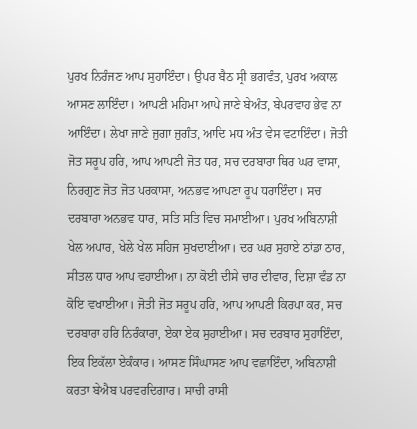ਪੁਰਖ ਨਿਰੰਜਣ ਆਪ ਸੁਹਾਇੰਦਾ। ਉਪਰ ਬੈਠ ਸ੍ਰੀ ਭਗਵੰਤ, ਪੁਰਖ ਅਕਾਲ ਆਸਣ ਲਾਇੰਦਾ। ਆਪਣੀ ਮਹਿਮਾ ਆਪੇ ਜਾਣੇ ਬੇਅੰਤ, ਬੇਪਰਵਾਹ ਭੇਵ ਨਾ ਆਇੰਦਾ। ਲੇਖਾ ਜਾਣੇ ਜੁਗਾ ਜੁਗੰਤ, ਆਦਿ ਮਧ ਅੰਤ ਵੇਸ ਵਟਾਇੰਦਾ। ਜੋਤੀ ਜੋਤ ਸਰੂਪ ਹਰਿ, ਆਪ ਆਪਣੀ ਜੋਤ ਧਰ, ਸਚ ਦਰਬਾਰਾ ਥਿਰ ਘਰ ਵਾਸਾ, ਨਿਰਗੁਣ ਜੋਤ ਜੋਤ ਪਰਕਾਸਾ, ਅਨਭਵ ਆਪਣਾ ਰੂਪ ਧਰਾਇੰਦਾ। ਸਚ ਦਰਬਾਰਾ ਅਨਭਵ ਧਾਰ, ਸਤਿ ਸਤਿ ਵਿਚ ਸਮਾਈਆ। ਪੁਰਖ ਅਬਿਨਾਸ਼ੀ ਖੇਲ ਅਪਾਰ, ਖੇਲੇ ਖੇਲ ਸਹਿਜ ਸੁਖਦਾਈਆ। ਦਰ ਘਰ ਸੁਹਾਏ ਠਾਂਡਾ ਠਾਰ, ਸੀਤਲ ਧਾਰ ਆਪ ਵਹਾਈਆ। ਨਾ ਕੋਈ ਦੀਸੇ ਚਾਰ ਦੀਵਾਰ, ਦਿਸ਼ਾ ਵੰਡ ਨਾ ਕੋਇ ਵਖਾਈਆ। ਜੋਤੀ ਜੋਤ ਸਰੂਪ ਹਰਿ, ਆਪ ਆਪਣੀ ਕਿਰਪਾ ਕਰ, ਸਚ ਦਰਬਾਰਾ ਹਰਿ ਨਿਰੰਕਾਰਾ, ਏਕਾ ਏਕ ਸੁਹਾਈਆ। ਸਚ ਦਰਬਾਰ ਸੁਹਾਇੰਦਾ, ਇਕ ਇਕੱਲਾ ਏਕੰਕਾਰ। ਆਸਣ ਸਿੰਘਾਸਣ ਆਪ ਵਛਾਇੰਦਾ, ਅਬਿਨਾਸ਼ੀ ਕਰਤਾ ਬੇਐਬ ਪਰਵਰਦਿਗਾਰ। ਸਾਚੀ ਰਾਸੀ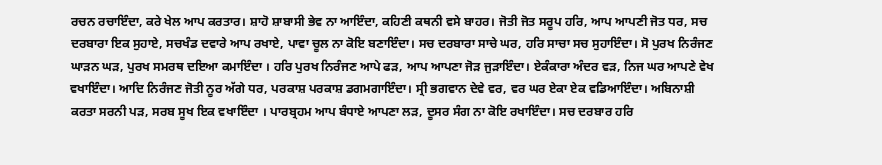ਰਚਨ ਰਚਾਇੰਦਾ, ਕਰੇ ਖੇਲ ਆਪ ਕਰਤਾਰ। ਸ਼ਾਹੋ ਸ਼ਾਬਾਸੀ ਭੇਵ ਨਾ ਆਇੰਦਾ, ਕਹਿਣੀ ਕਥਨੀ ਵਸੇ ਬਾਹਰ। ਜੋਤੀ ਜੋਤ ਸਰੂਪ ਹਰਿ, ਆਪ ਆਪਣੀ ਜੋਤ ਧਰ, ਸਚ ਦਰਬਾਰਾ ਇਕ ਸੁਹਾਏ, ਸਚਖੰਡ ਦਵਾਰੇ ਆਪ ਰਖਾਏ, ਪਾਵਾ ਚੂਲ ਨਾ ਕੋਇ ਬਣਾਇੰਦਾ। ਸਚ ਦਰਬਾਰਾ ਸਾਚੇ ਘਰ, ਹਰਿ ਸਾਚਾ ਸਚ ਸੁਹਾਇੰਦਾ। ਸੋ ਪੁਰਖ ਨਿਰੰਜਣ ਘਾੜਨ ਘੜ, ਪੁਰਖ ਸਮਰਥ ਦਇਆ ਕਮਾਇੰਦਾ । ਹਰਿ ਪੁਰਖ ਨਿਰੰਜਣ ਆਪੇ ਫੜ, ਆਪ ਆਪਣਾ ਜੋੜ ਜੁੜਾਇੰਦਾ। ਏਕੰਕਾਰਾ ਅੰਦਰ ਵੜ, ਨਿਜ ਘਰ ਆਪਣੇ ਵੇਖ ਵਖਾਇੰਦਾ। ਆਦਿ ਨਿਰੰਜਣ ਜੋਤੀ ਨੂਰ ਅੱਗੇ ਧਰ, ਪਰਕਾਸ਼ ਪਰਕਾਸ਼ ਡਗਮਗਾਇੰਦਾ। ਸ੍ਰੀ ਭਗਵਾਨ ਦੇਵੇ ਵਰ, ਵਰ ਘਰ ਏਕਾ ਏਕ ਵਡਿਆਇੰਦਾ। ਅਬਿਨਾਸ਼ੀ ਕਰਤਾ ਸਰਨੀ ਪੜ, ਸਰਬ ਸੂਖ ਇਕ ਵਖਾਇੰਦਾ । ਪਾਰਬ੍ਰਹਮ ਆਪ ਬੰਧਾਏ ਆਪਣਾ ਲੜ, ਦੂਸਰ ਸੰਗ ਨਾ ਕੋਇ ਰਖਾਇੰਦਾ। ਸਚ ਦਰਬਾਰ ਹਰਿ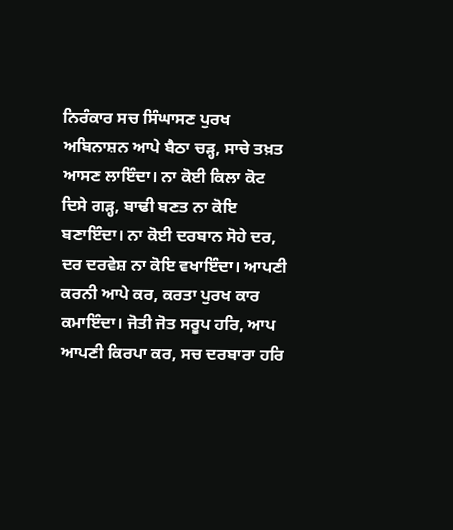ਨਿਰੰਕਾਰ ਸਚ ਸਿੰਘਾਸਣ ਪੁਰਖ ਅਬਿਨਾਸ਼ਨ ਆਪੇ ਬੈਠਾ ਚੜ੍ਹ, ਸਾਚੇ ਤਖ਼ਤ ਆਸਣ ਲਾਇੰਦਾ। ਨਾ ਕੋਈ ਕਿਲਾ ਕੋਟ ਦਿਸੇ ਗੜ੍ਹ, ਬਾਢੀ ਬਣਤ ਨਾ ਕੋਇ ਬਣਾਇੰਦਾ। ਨਾ ਕੋਈ ਦਰਬਾਨ ਸੋਹੇ ਦਰ, ਦਰ ਦਰਵੇਸ਼ ਨਾ ਕੋਇ ਵਖਾਇੰਦਾ। ਆਪਣੀ ਕਰਨੀ ਆਪੇ ਕਰ, ਕਰਤਾ ਪੁਰਖ ਕਾਰ ਕਮਾਇੰਦਾ। ਜੋਤੀ ਜੋਤ ਸਰੂਪ ਹਰਿ, ਆਪ ਆਪਣੀ ਕਿਰਪਾ ਕਰ, ਸਚ ਦਰਬਾਰਾ ਹਰਿ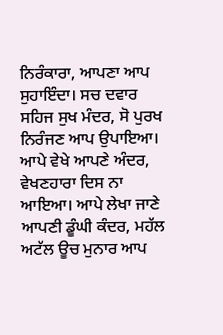ਨਿਰੰਕਾਰਾ, ਆਪਣਾ ਆਪ ਸੁਹਾਇੰਦਾ। ਸਚ ਦਵਾਰ ਸਹਿਜ ਸੁਖ ਮੰਦਰ, ਸੋ ਪੁਰਖ ਨਿਰੰਜਣ ਆਪ ਉਪਾਇਆ। ਆਪੇ ਵੇਖੇ ਆਪਣੇ ਅੰਦਰ, ਵੇਖਣਹਾਰਾ ਦਿਸ ਨਾ ਆਇਆ। ਆਪੇ ਲੇਖਾ ਜਾਣੇ ਆਪਣੀ ਡੂੰਘੀ ਕੰਦਰ, ਮਹੱਲ ਅਟੱਲ ਊਚ ਮੁਨਾਰ ਆਪ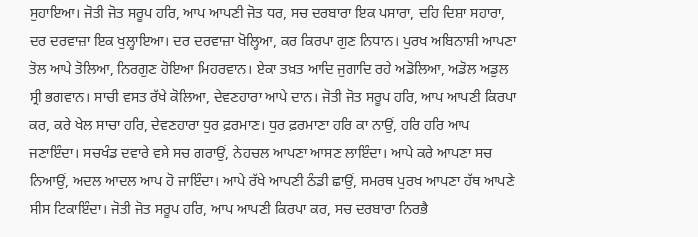ਸੁਹਾਇਆ। ਜੋਤੀ ਜੋਤ ਸਰੂਪ ਹਰਿ, ਆਪ ਆਪਣੀ ਜੋਤ ਧਰ, ਸਚ ਦਰਬਾਰਾ ਇਕ ਪਸਾਰਾ, ਦਹਿ ਦਿਸ਼ਾ ਸਹਾਰਾ, ਦਰ ਦਰਵਾਜ਼ਾ ਇਕ ਖੁਲ੍ਹਾਇਆ। ਦਰ ਦਰਵਾਜ਼ਾ ਖੋਲ੍ਹਿਆ, ਕਰ ਕਿਰਪਾ ਗੁਣ ਨਿਧਾਨ। ਪੁਰਖ ਅਬਿਨਾਸ਼ੀ ਆਪਣਾ ਤੋਲ ਆਪੇ ਤੋਲਿਆ, ਨਿਰਗੁਣ ਹੋਇਆ ਮਿਹਰਵਾਨ। ਏਕਾ ਤਖ਼ਤ ਆਦਿ ਜੁਗਾਦਿ ਰਹੇ ਅਡੋਲਿਆ, ਅਡੋਲ ਅਡੁਲ ਸ੍ਰੀ ਭਗਵਾਨ। ਸਾਚੀ ਵਸਤ ਰੱਖੇ ਕੋਲਿਆ, ਦੇਵਣਹਾਰਾ ਆਪੇ ਦਾਨ। ਜੋਤੀ ਜੋਤ ਸਰੂਪ ਹਰਿ, ਆਪ ਆਪਣੀ ਕਿਰਪਾ ਕਰ, ਕਰੇ ਖੇਲ ਸਾਚਾ ਹਰਿ, ਦੇਵਣਹਾਰਾ ਧੁਰ ਫ਼ਰਮਾਣ। ਧੁਰ ਫ਼ਰਮਾਣਾ ਹਰਿ ਕਾ ਨਾਉਂ, ਹਰਿ ਹਰਿ ਆਪ ਜਣਾਇੰਦਾ। ਸਚਖੰਡ ਦਵਾਰੇ ਵਸੇ ਸਚ ਗਰਾਉਂ, ਨੇਹਚਲ ਆਪਣਾ ਆਸਣ ਲਾਇੰਦਾ। ਆਪੇ ਕਰੇ ਆਪਣਾ ਸਚ ਨਿਆਉਂ, ਅਦਲ ਆਦਲ ਆਪ ਹੋ ਜਾਇੰਦਾ। ਆਪੇ ਰੱਖੇ ਆਪਣੀ ਠੰਡੀ ਛਾਉਂ, ਸਮਰਥ ਪੁਰਖ ਆਪਣਾ ਹੱਥ ਆਪਣੇ ਸੀਸ ਟਿਕਾਇੰਦਾ। ਜੋਤੀ ਜੋਤ ਸਰੂਪ ਹਰਿ, ਆਪ ਆਪਣੀ ਕਿਰਪਾ ਕਰ, ਸਚ ਦਰਬਾਰਾ ਨਿਰਭੈ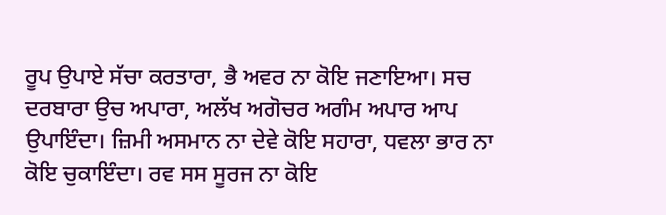ਰੂਪ ਉਪਾਏ ਸੱਚਾ ਕਰਤਾਰਾ, ਭੈ ਅਵਰ ਨਾ ਕੋਇ ਜਣਾਇਆ। ਸਚ ਦਰਬਾਰਾ ਉਚ ਅਪਾਰਾ, ਅਲੱਖ ਅਗੋਚਰ ਅਗੰਮ ਅਪਾਰ ਆਪ ਉਪਾਇੰਦਾ। ਜ਼ਿਮੀ ਅਸਮਾਨ ਨਾ ਦੇਵੇ ਕੋਇ ਸਹਾਰਾ, ਧਵਲਾ ਭਾਰ ਨਾ ਕੋਇ ਚੁਕਾਇੰਦਾ। ਰਵ ਸਸ ਸੂਰਜ ਨਾ ਕੋਇ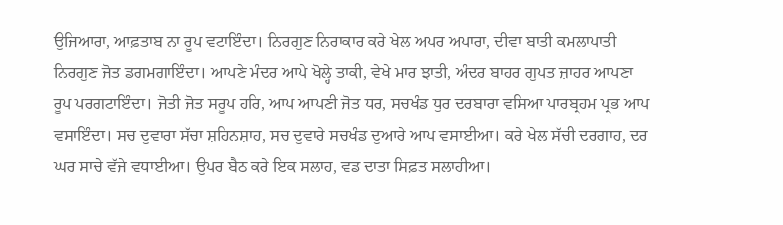ਉਜਿਆਰਾ, ਆਫ਼ਤਾਬ ਨਾ ਰੂਪ ਵਟਾਇੰਦਾ। ਨਿਰਗੁਣ ਨਿਰਾਕਾਰ ਕਰੇ ਖੇਲ ਅਪਰ ਅਪਾਰਾ, ਦੀਵਾ ਬਾਤੀ ਕਮਲਾਪਾਤੀ ਨਿਰਗੁਣ ਜੋਤ ਡਗਮਗਾਇੰਦਾ। ਆਪਣੇ ਮੰਦਰ ਆਪੇ ਖੋਲ੍ਹੇ ਤਾਕੀ, ਵੇਖੇ ਮਾਰ ਝਾਤੀ, ਅੰਦਰ ਬਾਹਰ ਗੁਪਤ ਜ਼ਾਹਰ ਆਪਣਾ ਰੂਪ ਪਰਗਟਾਇੰਦਾ। ਜੋਤੀ ਜੋਤ ਸਰੂਪ ਹਰਿ, ਆਪ ਆਪਣੀ ਜੋਤ ਧਰ, ਸਚਖੰਡ ਧੁਰ ਦਰਬਾਰਾ ਵਸਿਆ ਪਾਰਬ੍ਰਹਮ ਪ੍ਰਭ ਆਪ ਵਸਾਇੰਦਾ। ਸਚ ਦੁਵਾਰਾ ਸੱਚਾ ਸ਼ਹਿਨਸ਼ਾਹ, ਸਚ ਦੁਵਾਰੇ ਸਚਖੰਡ ਦੁਆਰੇ ਆਪ ਵਸਾਈਆ। ਕਰੇ ਖੇਲ ਸੱਚੀ ਦਰਗਾਹ, ਦਰ ਘਰ ਸਾਚੇ ਵੱਜੇ ਵਧਾਈਆ। ਉਪਰ ਬੈਠ ਕਰੇ ਇਕ ਸਲਾਹ, ਵਡ ਦਾਤਾ ਸਿਫ਼ਤ ਸਲਾਹੀਆ।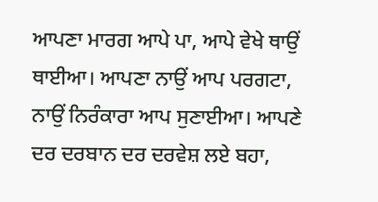ਆਪਣਾ ਮਾਰਗ ਆਪੇ ਪਾ, ਆਪੇ ਵੇਖੇ ਥਾਉਂ ਥਾਈਆ। ਆਪਣਾ ਨਾਉਂ ਆਪ ਪਰਗਟਾ, ਨਾਉਂ ਨਿਰੰਕਾਰਾ ਆਪ ਸੁਣਾਈਆ। ਆਪਣੇ ਦਰ ਦਰਬਾਨ ਦਰ ਦਰਵੇਸ਼ ਲਏ ਬਹਾ,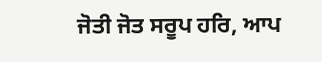ਜੋਤੀ ਜੋਤ ਸਰੂਪ ਹਰਿ, ਆਪ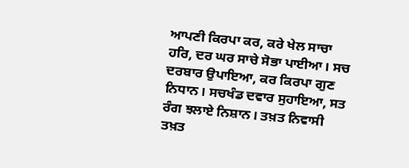ਆਪਣੀ ਕਿਰਪਾ ਕਰ, ਕਰੇ ਖੇਲ ਸਾਚਾ ਹਰਿ, ਦਰ ਘਰ ਸਾਚੇ ਸੋਭਾ ਪਾਈਆ। ਸਚ ਦਰਬਾਰ ਉਪਾਇਆ, ਕਰ ਕਿਰਪਾ ਗੁਣ ਨਿਧਾਨ। ਸਚਖੰਡ ਦਵਾਰ ਸੁਹਾਇਆ, ਸਤ ਰੰਗ ਝਲਾਏ ਨਿਸ਼ਾਨ। ਤਖ਼ਤ ਨਿਵਾਸੀ ਤਖ਼ਤ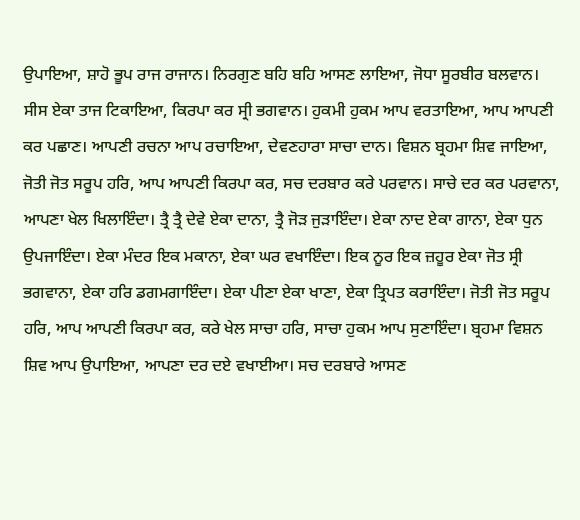ਉਪਾਇਆ, ਸ਼ਾਹੋ ਭੂਪ ਰਾਜ ਰਾਜਾਨ। ਨਿਰਗੁਣ ਬਹਿ ਬਹਿ ਆਸਣ ਲਾਇਆ, ਜੋਧਾ ਸੂਰਬੀਰ ਬਲਵਾਨ। ਸੀਸ ਏਕਾ ਤਾਜ ਟਿਕਾਇਆ, ਕਿਰਪਾ ਕਰ ਸ੍ਰੀ ਭਗਵਾਨ। ਹੁਕਮੀ ਹੁਕਮ ਆਪ ਵਰਤਾਇਆ, ਆਪ ਆਪਣੀ ਕਰ ਪਛਾਣ। ਆਪਣੀ ਰਚਨਾ ਆਪ ਰਚਾਇਆ, ਦੇਵਣਹਾਰਾ ਸਾਚਾ ਦਾਨ। ਵਿਸ਼ਨ ਬ੍ਰਹਮਾ ਸ਼ਿਵ ਜਾਇਆ, ਜੋਤੀ ਜੋਤ ਸਰੂਪ ਹਰਿ, ਆਪ ਆਪਣੀ ਕਿਰਪਾ ਕਰ, ਸਚ ਦਰਬਾਰ ਕਰੇ ਪਰਵਾਨ। ਸਾਚੇ ਦਰ ਕਰ ਪਰਵਾਨਾ, ਆਪਣਾ ਖੇਲ ਖਿਲਾਇੰਦਾ। ਤ੍ਰੈ ਤ੍ਰੈ ਦੇਵੇ ਏਕਾ ਦਾਨਾ, ਤ੍ਰੈ ਜੋੜ ਜੁੜਾਇੰਦਾ। ਏਕਾ ਨਾਦ ਏਕਾ ਗਾਨਾ, ਏਕਾ ਧੁਨ ਉਪਜਾਇੰਦਾ। ਏਕਾ ਮੰਦਰ ਇਕ ਮਕਾਨਾ, ਏਕਾ ਘਰ ਵਖਾਇੰਦਾ। ਇਕ ਨੂਰ ਇਕ ਜ਼ਹੂਰ ਏਕਾ ਜੋਤ ਸ੍ਰੀ ਭਗਵਾਨਾ, ਏਕਾ ਹਰਿ ਡਗਮਗਾਇੰਦਾ। ਏਕਾ ਪੀਣਾ ਏਕਾ ਖਾਣਾ, ਏਕਾ ਤ੍ਰਿਪਤ ਕਰਾਇੰਦਾ। ਜੋਤੀ ਜੋਤ ਸਰੂਪ ਹਰਿ, ਆਪ ਆਪਣੀ ਕਿਰਪਾ ਕਰ, ਕਰੇ ਖੇਲ ਸਾਚਾ ਹਰਿ, ਸਾਚਾ ਹੁਕਮ ਆਪ ਸੁਣਾਇੰਦਾ। ਬ੍ਰਹਮਾ ਵਿਸ਼ਨ ਸ਼ਿਵ ਆਪ ਉਪਾਇਆ, ਆਪਣਾ ਦਰ ਦਏ ਵਖਾਈਆ। ਸਚ ਦਰਬਾਰੇ ਆਸਣ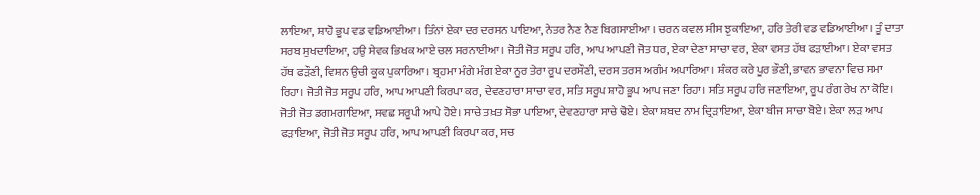ਲਾਇਆ, ਸ਼ਾਹੋ ਭੂਪ ਵਡ ਵਡਿਆਈਆ। ਤਿੰਨਾਂ ਏਕਾ ਦਰ ਦਰਸਨ ਪਾਇਆ, ਨੇਤਰ ਨੈਣ ਨੈਣ ਬਿਗਸਾਈਆ । ਚਰਨ ਕਵਲ ਸੀਸ ਝੁਕਾਇਆ, ਹਰਿ ਤੇਰੀ ਵਡ ਵਡਿਆਈਆ। ਤੂੰ ਦਾਤਾ ਸਰਬ ਸੁਖਦਾਇਆ, ਹਉ ਸੇਵਕ ਭਿਖਕ ਆਏ ਚਲ ਸਰਨਾਈਆ। ਜੋਤੀ ਜੋਤ ਸਰੂਪ ਹਰਿ, ਆਪ ਆਪਣੀ ਜੋਤ ਧਰ, ਏਕਾ ਦੇਣਾ ਸਾਚਾ ਵਰ, ਏਕਾ ਵਸਤ ਹੱਥ ਫੜਾਈਆ। ਏਕਾ ਵਸਤ ਹੱਥ ਫੜੌਣੀ, ਵਿਸ਼ਨ ਉਚੀ ਕੂਕ ਪੁਕਾਰਿਆ। ਬ੍ਰਹਮਾ ਮੰਗੇ ਮੰਗ ਏਕਾ ਨੂਰ ਤੇਰਾ ਰੂਪ ਦਰਸੌਣੀ, ਦਰਸ ਤਰਸ ਅਗੰਮ ਅਪਾਰਿਆ। ਸ਼ੰਕਰ ਕਰੇ ਪੂਰ ਭੌਣੀ, ਭਾਵਨ ਭਾਵਨਾ ਵਿਚ ਸਮਾ ਰਿਹਾ। ਜੋਤੀ ਜੋਤ ਸਰੂਪ ਹਰਿ, ਆਪ ਆਪਣੀ ਕਿਰਪਾ ਕਰ, ਦੇਵਣਹਾਰਾ ਸਾਚਾ ਵਰ, ਸਤਿ ਸਰੂਪ ਸ਼ਾਹੋ ਭੂਪ ਆਪ ਜਣਾ ਰਿਹਾ। ਸਤਿ ਸਰੂਪ ਹਰਿ ਜਣਾਇਆ, ਰੂਪ ਰੰਗ ਰੇਖ ਨਾ ਕੋਇ। ਜੋਤੀ ਜੋਤ ਡਗਮਗਾਇਆ, ਸਵਛ ਸਰੂਪੀ ਆਪੇ ਹੋਏ। ਸਾਚੇ ਤਖ਼ਤ ਸੋਭਾ ਪਾਇਆ, ਦੇਵਣਹਾਰਾ ਸਾਚੇ ਢੋਏ। ਏਕਾ ਸ਼ਬਦ ਨਾਮ ਦ੍ਰਿੜਾਇਆ, ਏਕਾ ਬੀਜ ਸਾਚਾ ਬੋਏ। ਏਕਾ ਲੜ ਆਪ ਫੜਾਇਆ, ਜੋਤੀ ਜੋਤ ਸਰੂਪ ਹਰਿ, ਆਪ ਆਪਣੀ ਕਿਰਪਾ ਕਰ, ਸਚ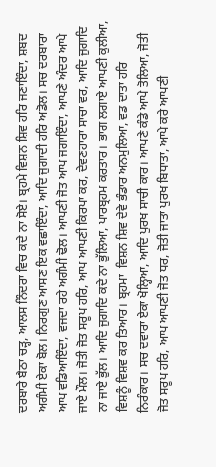ਦਰਬਾਰੇ ਬੈਠਾ ਚੜ੍ਹ, ਆਲਸ ਨਿੰਦਰਾ ਵਿਚ ਕਦੇ ਨਾ ਸੋਏ। ਬ੍ਰਹਮੇ ਵਿਸ਼ਨ ਸ਼ਿਵ ਹਰਿ ਜਣਾਇੰਦਾ, ਸ਼ਬਦ ਅਗੰਮੀ ਏਕਾ ਬੋਲ। ਨਿਰਗੁਣ ਆਸਣ ਇਕ ਵਛਾਇੰਦਾ, ਆਦਿ ਜੁਗਾਦੀ ਹਰਿ ਅਡੋਲ। ਸਚ ਦਰਬਾਰਾ ਆਪ ਵਡਿਆਇੰਦਾ, ਵਜਦਾ ਰਹੇ ਅਗੰਮੀ ਢੋਲ। ਆਪਣੀ ਜੋਤ ਆਪ ਜਗਾਇੰਦਾ, ਆਪਣੇ ਅੰਦਰ ਆਪੇ ਜਾਏ ਮੌਲ। ਜੋਤੀ ਜੋਤ ਸਰੂਪ ਹਰਿ, ਆਪ ਆਪਣੀ ਕਿਰਪਾ ਕਰ, ਦੇਵਣਹਾਰਾ ਸਾਚਾ ਵਰ, ਆਦਿ ਜੁਗਾਦਿ ਨਾ ਜਾਏ ਭੁੱਲ। ਆਦਿ ਜੁਗਾਦਿ ਕਦੇ ਨਾ ਭੁੱਲਿਆ, ਪਾਰਬ੍ਰਹਮ ਕਰਤਾਰ। ਭਾਗ ਲਗਾਏ ਆਪਣੀ ਕੁਲੀਆ, ਵਿਸ਼ਨੂੰ ਵਿਸ਼ਵ ਕਰ ਤਿਆਰ। ਬ੍ਰਹਮਾ  ਵਿਸ਼ਨ ਸ਼ਿਵ ਦੇਵੇ ਭੰਡਾਰ ਅਨਮੁਲਿਆ, ਵਡ ਦਾਤਾ ਹਰਿ ਨਿਰੰਕਾਰ। ਸਚ ਦਵਾਰਾ ਏਕਾ ਖੋਲ੍ਹਿਆ, ਆਦਿ ਪੁਰਖ ਸਾਚੀ ਕਾਰ। ਆਪਣੇ ਕੰਡੇ ਆਪੇ ਤੋਲਿਆ, ਜੋਤੀ ਜੋਤ ਸਰੂਪ ਹਰਿ, ਆਪ ਆਪਣੀ ਜੋਤ ਧਰ, ਜੋਤੀ ਜਾਤਾ ਪੁਰਖ ਬਿਧਾਤਾ, ਆਪੇ ਕਰੇ ਆਪਣੀ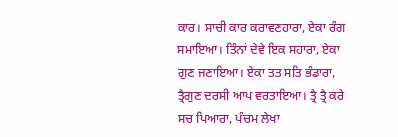ਕਾਰ। ਸਾਚੀ ਕਾਰ ਕਰਾਵਣਹਾਰਾ, ਏਕਾ ਰੰਗ ਸਮਾਇਆ। ਤਿੰਨਾਂ ਦੇਵੇ ਇਕ ਸਹਾਰਾ, ਏਕਾ ਗੁਣ ਜਣਾਇਆ। ਏਕਾ ਤਤ ਸਤਿ ਭੰਡਾਰਾ, ਤ੍ਰੈਗੁਣ ਦਰਸੀ ਆਪ ਵਰਤਾਇਆ। ਤ੍ਰੈ ਤ੍ਰੈ ਕਰੇ ਸਚ ਪਿਆਰਾ, ਪੰਚਮ ਲੇਖਾ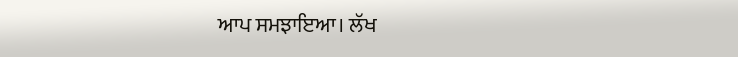ਆਪ ਸਮਝਾਇਆ। ਲੱਖ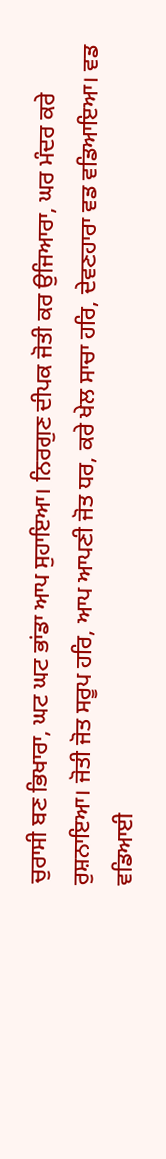ਚੁਰਾਸੀ ਬਣ ਭਿਖਾਰਾ, ਘਟ ਘਟ ਭਾਂਡਾ ਆਪ ਸੁਹਾਇਆ। ਨਿਰਗੁਣ ਦੀਪਕ ਜੋਤੀ ਕਰ ਉਜਿਆਰਾ, ਘਰ ਮੰਦਰ ਕਰੇ ਰੁਸ਼ਨਾਇਆ। ਜੋਤੀ ਜੋਤ ਸਰੂਪ ਹਰਿ, ਆਪ ਆਪਣੀ ਜੋਤ ਧਰ, ਕਰੇ ਖੇਲ ਸਾਚਾ ਹਰਿ, ਦੇਵਣਹਾਰਾ ਵਡ ਵਡਿਆਇਆ। ਵਡ ਵਡਿਆਈ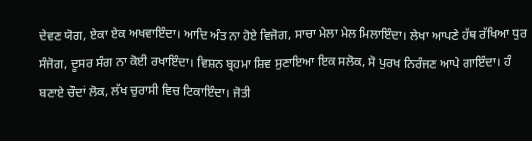ਦੇਵਣ ਯੋਗ, ਏਕਾ ਏਕ ਅਖਵਾਇੰਦਾ। ਆਦਿ ਅੰਤ ਨਾ ਹੋਏ ਵਿਜੋਗ, ਸਾਚਾ ਮੇਲਾ ਮੇਲ ਮਿਲਾਇੰਦਾ। ਲੇਖਾ ਆਪਣੇ ਹੱਥ ਰੱਖਿਆ ਧੁਰ ਸੰਜੋਗ, ਦੂਸਰ ਸੰਗ ਨਾ ਕੋਈ ਰਖਾਇੰਦਾ। ਵਿਸ਼ਨ ਬ੍ਰਹਮਾ ਸ਼ਿਵ ਸੁਣਾਇਆ ਇਕ ਸਲੋਕ, ਸੋ ਪੁਰਖ ਨਿਰੰਜਣ ਆਪੇ ਗਾਇੰਦਾ। ਹੰ ਬਣਾਏ ਚੌਦਾਂ ਲੋਕ, ਲੱਖ ਚੁਰਾਸੀ ਵਿਚ ਟਿਕਾਇੰਦਾ। ਜੋਤੀ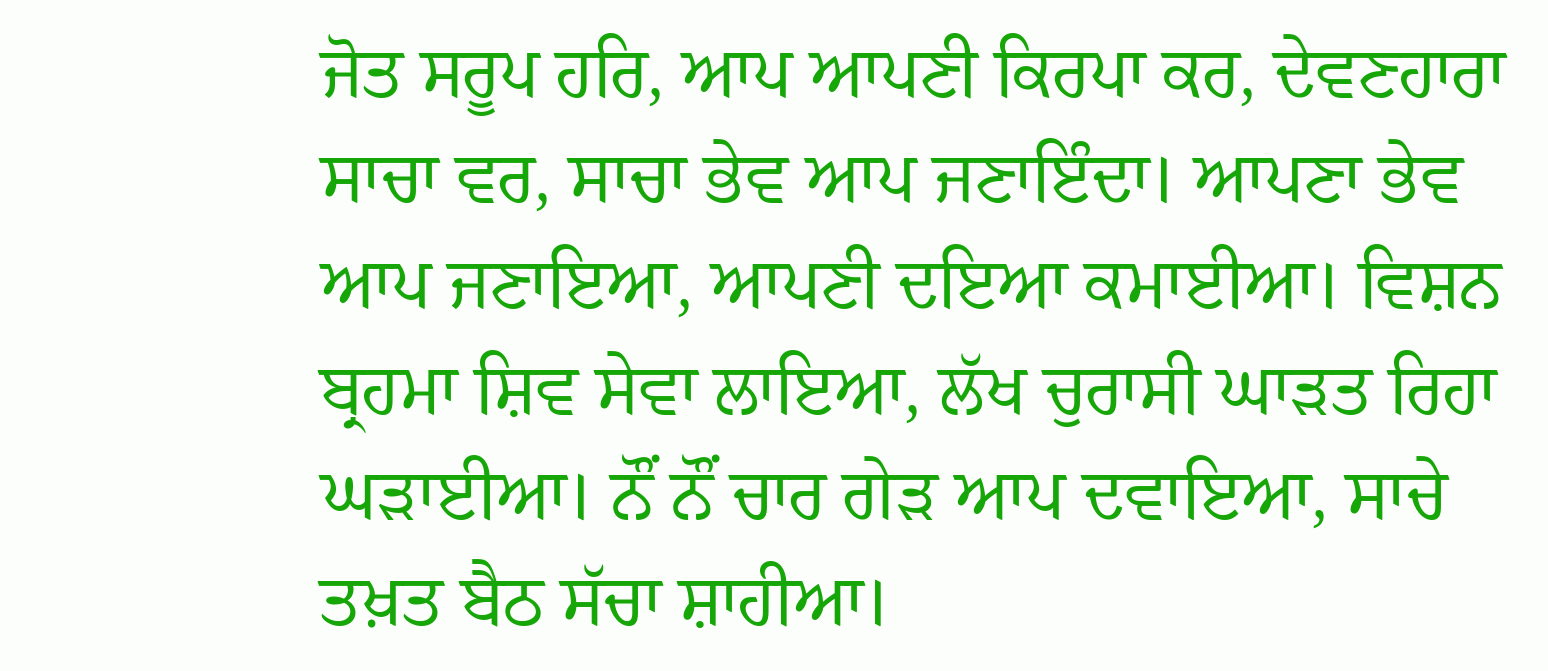ਜੋਤ ਸਰੂਪ ਹਰਿ, ਆਪ ਆਪਣੀ ਕਿਰਪਾ ਕਰ, ਦੇਵਣਹਾਰਾ ਸਾਚਾ ਵਰ, ਸਾਚਾ ਭੇਵ ਆਪ ਜਣਾਇੰਦਾ। ਆਪਣਾ ਭੇਵ ਆਪ ਜਣਾਇਆ, ਆਪਣੀ ਦਇਆ ਕਮਾਈਆ। ਵਿਸ਼ਨ ਬ੍ਰਹਮਾ ਸ਼ਿਵ ਸੇਵਾ ਲਾਇਆ, ਲੱਖ ਚੁਰਾਸੀ ਘਾੜਤ ਰਿਹਾ ਘੜਾਈਆ। ਨੌਂ ਨੌਂ ਚਾਰ ਗੇੜ ਆਪ ਦਵਾਇਆ, ਸਾਚੇ ਤਖ਼ਤ ਬੈਠ ਸੱਚਾ ਸ਼ਾਹੀਆ।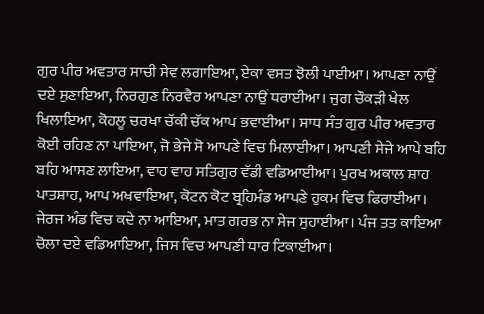ਗੁਰ ਪੀਰ ਅਵਤਾਰ ਸਾਚੀ ਸੇਵ ਲਗਾਇਆ, ਏਕਾ ਵਸਤ ਝੋਲੀ ਪਾਈਆ। ਆਪਣਾ ਨਾਉਂ ਦਏ ਸੁਣਾਇਆ, ਨਿਰਗੁਣ ਨਿਰਵੈਰ ਆਪਣਾ ਨਾਉਂ ਧਰਾਈਆ। ਜੁਗ ਚੌਕੜੀ ਖੇਲ ਖਿਲਾਇਆ, ਕੋਹਲੂ ਚਰਖਾ ਚੱਕੀ ਚੱਕ ਆਪ ਭਵਾਈਆ। ਸਾਧ ਸੰਤ ਗੁਰ ਪੀਰ ਅਵਤਾਰ ਕੋਈ ਰਹਿਣ ਨਾ ਪਾਇਆ, ਜੋ ਭੇਜੇ ਸੋ ਆਪਣੇ ਵਿਚ ਮਿਲਾਈਆ। ਆਪਣੀ ਸੇਜੇ ਆਪੇ ਬਹਿ ਬਹਿ ਆਸਣ ਲਾਇਆ, ਵਾਹ ਵਾਹ ਸਤਿਗੁਰ ਵੱਡੀ ਵਡਿਆਈਆ। ਪੁਰਖ ਅਕਾਲ ਸ਼ਾਹ ਪਾਤਸ਼ਾਹ, ਆਪ ਅਖਵਾਇਆ, ਕੋਟਨ ਕੋਟ ਬ੍ਰਹਿਮੰਡ ਆਪਣੇ ਹੁਕਮ ਵਿਚ ਫਿਰਾਈਆ। ਜੇਰਜ ਅੰਡ ਵਿਚ ਕਦੇ ਨਾ ਆਇਆ, ਮਾਤ ਗਰਭ ਨਾ ਸੇਜ ਸੁਹਾਈਆ। ਪੰਜ ਤਤ ਕਾਇਆ ਚੋਲਾ ਦਏ ਵਡਿਆਇਆ, ਜਿਸ ਵਿਚ ਆਪਣੀ ਧਾਰ ਟਿਕਾਈਆ।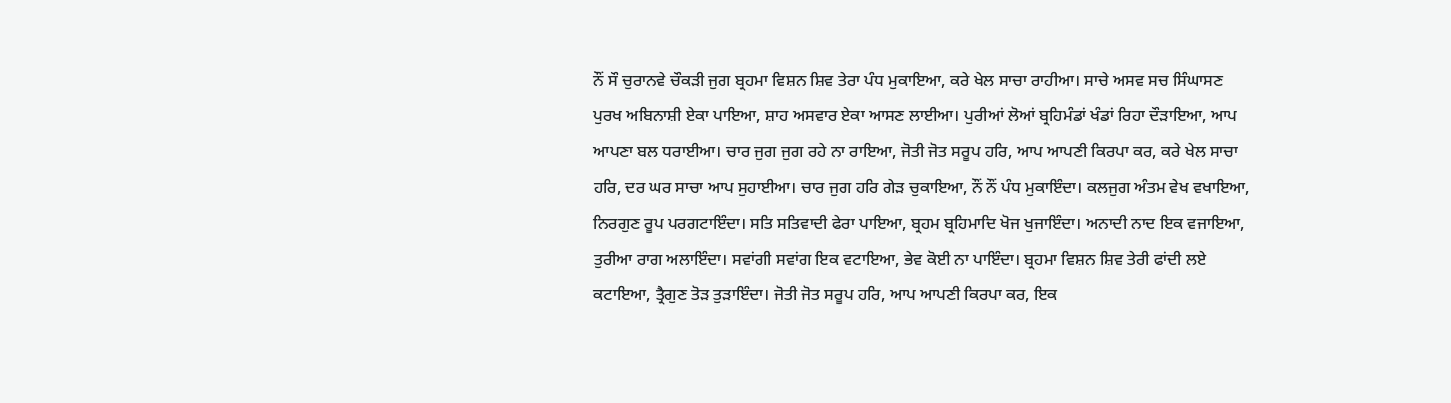ਨੌਂ ਸੌ ਚੁਰਾਨਵੇ ਚੌਕੜੀ ਜੁਗ ਬ੍ਰਹਮਾ ਵਿਸ਼ਨ ਸ਼ਿਵ ਤੇਰਾ ਪੰਧ ਮੁਕਾਇਆ, ਕਰੇ ਖੇਲ ਸਾਚਾ ਰਾਹੀਆ। ਸਾਚੇ ਅਸਵ ਸਚ ਸਿੰਘਾਸਣ ਪੁਰਖ ਅਬਿਨਾਸ਼ੀ ਏਕਾ ਪਾਇਆ, ਸ਼ਾਹ ਅਸਵਾਰ ਏਕਾ ਆਸਣ ਲਾਈਆ। ਪੁਰੀਆਂ ਲੋਆਂ ਬ੍ਰਹਿਮੰਡਾਂ ਖੰਡਾਂ ਰਿਹਾ ਦੌੜਾਇਆ, ਆਪ ਆਪਣਾ ਬਲ ਧਰਾਈਆ। ਚਾਰ ਜੁਗ ਜੁਗ ਰਹੇ ਨਾ ਰਾਇਆ, ਜੋਤੀ ਜੋਤ ਸਰੂਪ ਹਰਿ, ਆਪ ਆਪਣੀ ਕਿਰਪਾ ਕਰ, ਕਰੇ ਖੇਲ ਸਾਚਾ ਹਰਿ, ਦਰ ਘਰ ਸਾਚਾ ਆਪ ਸੁਹਾਈਆ। ਚਾਰ ਜੁਗ ਹਰਿ ਗੇੜ ਚੁਕਾਇਆ, ਨੌਂ ਨੌਂ ਪੰਧ ਮੁਕਾਇੰਦਾ। ਕਲਜੁਗ ਅੰਤਮ ਵੇਖ ਵਖਾਇਆ, ਨਿਰਗੁਣ ਰੂਪ ਪਰਗਟਾਇੰਦਾ। ਸਤਿ ਸਤਿਵਾਦੀ ਫੇਰਾ ਪਾਇਆ, ਬ੍ਰਹਮ ਬ੍ਰਹਿਮਾਦਿ ਖੋਜ ਖੁਜਾਇੰਦਾ। ਅਨਾਦੀ ਨਾਦ ਇਕ ਵਜਾਇਆ, ਤੁਰੀਆ ਰਾਗ ਅਲਾਇੰਦਾ। ਸਵਾਂਗੀ ਸਵਾਂਗ ਇਕ ਵਟਾਇਆ, ਭੇਵ ਕੋਈ ਨਾ ਪਾਇੰਦਾ। ਬ੍ਰਹਮਾ ਵਿਸ਼ਨ ਸ਼ਿਵ ਤੇਰੀ ਫਾਂਦੀ ਲਏ ਕਟਾਇਆ, ਤ੍ਰੈਗੁਣ ਤੋੜ ਤੁੜਾਇੰਦਾ। ਜੋਤੀ ਜੋਤ ਸਰੂਪ ਹਰਿ, ਆਪ ਆਪਣੀ ਕਿਰਪਾ ਕਰ, ਇਕ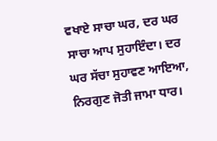ਵਖਾਏ ਸਾਚਾ ਘਰ, ਦਰ ਘਰ ਸਾਚਾ ਆਪ ਸੁਹਾਇੰਦਾ। ਦਰ ਘਰ ਸੱਚਾ ਸੁਹਾਵਣ ਆਇਆ, ਨਿਰਗੁਣ ਜੋਤੀ ਜਾਮਾ ਧਾਰ।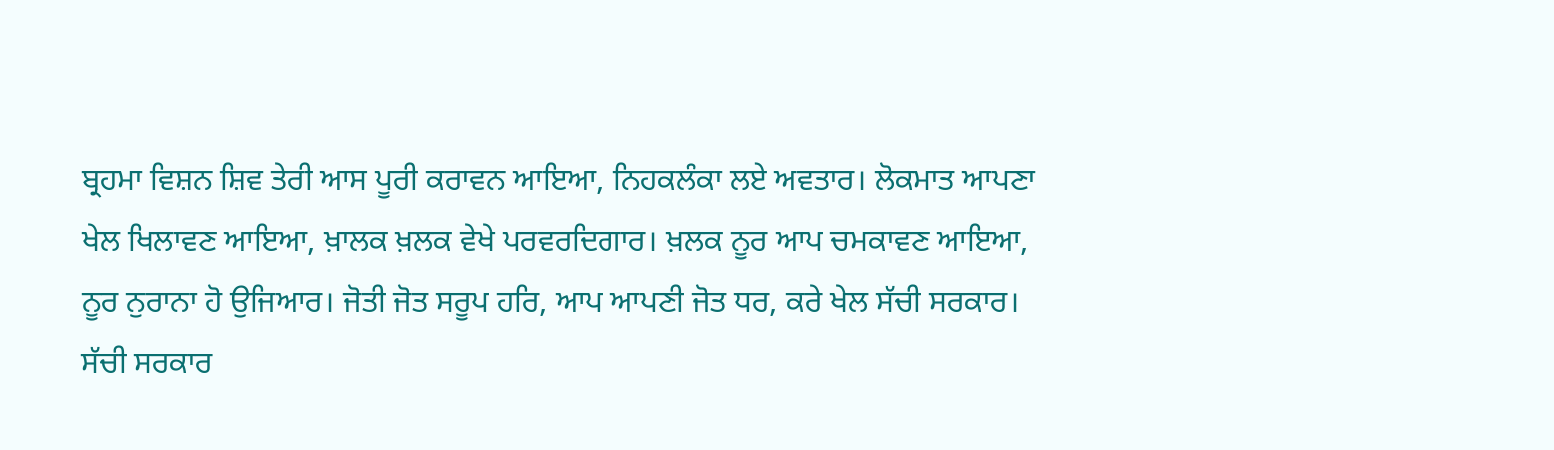ਬ੍ਰਹਮਾ ਵਿਸ਼ਨ ਸ਼ਿਵ ਤੇਰੀ ਆਸ ਪੂਰੀ ਕਰਾਵਨ ਆਇਆ, ਨਿਹਕਲੰਕਾ ਲਏ ਅਵਤਾਰ। ਲੋਕਮਾਤ ਆਪਣਾ ਖੇਲ ਖਿਲਾਵਣ ਆਇਆ, ਖ਼ਾਲਕ ਖ਼ਲਕ ਵੇਖੇ ਪਰਵਰਦਿਗਾਰ। ਖ਼ਲਕ ਨੂਰ ਆਪ ਚਮਕਾਵਣ ਆਇਆ, ਨੂਰ ਨੁਰਾਨਾ ਹੋ ਉਜਿਆਰ। ਜੋਤੀ ਜੋਤ ਸਰੂਪ ਹਰਿ, ਆਪ ਆਪਣੀ ਜੋਤ ਧਰ, ਕਰੇ ਖੇਲ ਸੱਚੀ ਸਰਕਾਰ। ਸੱਚੀ ਸਰਕਾਰ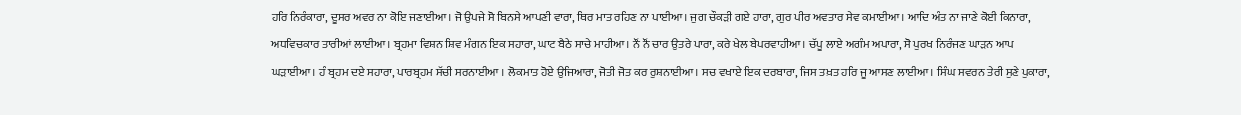ਹਰਿ ਨਿਰੰਕਾਰਾ, ਦੂਸਰ ਅਵਰ ਨਾ ਕੋਇ ਜਣਾਈਆ। ਜੋ ਉਪਜੇ ਸੋ ਬਿਨਸੇ ਆਪਣੀ ਵਾਰਾ, ਥਿਰ ਮਾਤ ਰਹਿਣ ਨਾ ਪਾਈਆ। ਜੁਗ ਚੌਕੜੀ ਗਏ ਹਾਰਾ, ਗੁਰ ਪੀਰ ਅਵਤਾਰ ਸੇਵ ਕਮਾਈਆ। ਆਦਿ ਅੰਤ ਨਾ ਜਾਣੇ ਕੋਈ ਕਿਨਾਰਾ, ਅਧਵਿਚਕਾਰ ਤਾਰੀਆਂ ਲਾਈਆ। ਬ੍ਰਹਮਾ ਵਿਸ਼ਨ ਸ਼ਿਵ ਮੰਗਨ ਇਕ ਸਹਾਰਾ, ਘਾਟ ਬੈਠੇ ਸਾਚੇ ਮਾਹੀਆ। ਨੌਂ ਨੌਂ ਚਾਰ ਉਤਰੇ ਪਾਰਾ, ਕਰੇ ਖੇਲ ਬੇਪਰਵਾਹੀਆ। ਚੱਪੂ ਲਾਏ ਅਗੰਮ ਅਪਾਰਾ, ਸੋ ਪੁਰਖ ਨਿਰੰਜਣ ਘਾੜਨ ਆਪ ਘੜਾਈਆ। ਹੰ ਬ੍ਰਹਮ ਦਏ ਸਹਾਰਾ, ਪਾਰਬ੍ਰਹਮ ਸੱਚੀ ਸਰਨਾਈਆ । ਲੋਕਮਾਤ ਹੋਏ ਉਜਿਆਰਾ, ਜੋਤੀ ਜੋਤ ਕਰ ਰੁਸ਼ਨਾਈਆ। ਸਚ ਵਖਾਏ ਇਕ ਦਰਬਾਰਾ, ਜਿਸ ਤਖ਼ਤ ਹਰਿ ਜੂ ਆਸਣ ਲਾਈਆ। ਸਿੰਘ ਸਵਰਨ ਤੇਰੀ ਸੁਣੇ ਪੁਕਾਰਾ,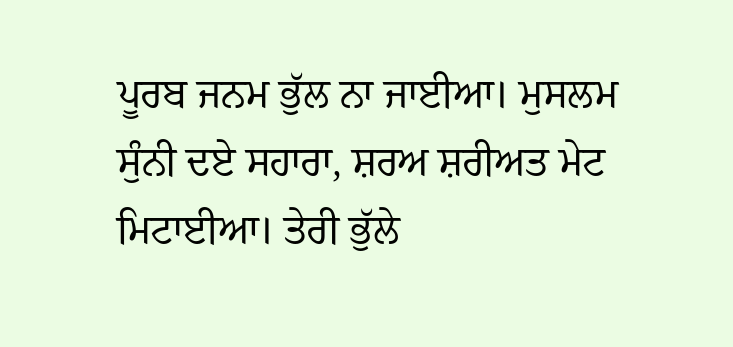ਪੂਰਬ ਜਨਮ ਭੁੱਲ ਨਾ ਜਾਈਆ। ਮੁਸਲਮ ਸੁੰਨੀ ਦਏ ਸਹਾਰਾ, ਸ਼ਰਅ ਸ਼ਰੀਅਤ ਮੇਟ ਮਿਟਾਈਆ। ਤੇਰੀ ਭੁੱਲੇ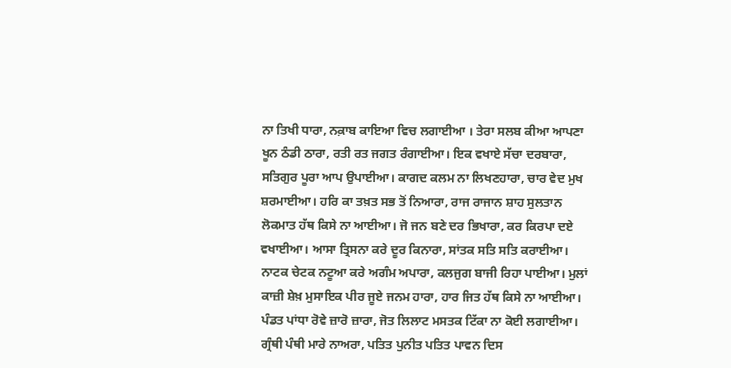ਨਾ ਤਿਖੀ ਧਾਰਾ, ਨਕ਼ਾਬ ਕਾਇਆ ਵਿਚ ਲਗਾਈਆ । ਤੇਰਾ ਸਲਬ ਕੀਆ ਆਪਣਾ ਖੂਨ ਠੰਡੀ ਠਾਰਾ, ਰਤੀ ਰਤ ਜਗਤ ਰੰਗਾਈਆ। ਇਕ ਵਖਾਏ ਸੱਚਾ ਦਰਬਾਰਾ, ਸਤਿਗੁਰ ਪੂਰਾ ਆਪ ਉਪਾਈਆ। ਕਾਗਦ ਕਲਮ ਨਾ ਲਿਖਣਹਾਰਾ, ਚਾਰ ਵੇਦ ਮੁਖ ਸ਼ਰਮਾਈਆ। ਹਰਿ ਕਾ ਤਖ਼ਤ ਸਭ ਤੋਂ ਨਿਆਰਾ, ਰਾਜ ਰਾਜਾਨ ਸ਼ਾਹ ਸੁਲਤਾਨ ਲੋਕਮਾਤ ਹੱਥ ਕਿਸੇ ਨਾ ਆਈਆ। ਜੋ ਜਨ ਬਣੇ ਦਰ ਭਿਖਾਰਾ, ਕਰ ਕਿਰਪਾ ਦਏ ਵਖਾਈਆ। ਆਸਾ ਤ੍ਰਿਸਨਾ ਕਰੇ ਦੂਰ ਕਿਨਾਰਾ, ਸਾਂਤਕ ਸਤਿ ਸਤਿ ਕਰਾਈਆ। ਨਾਟਕ ਚੇਟਕ ਨਟੂਆ ਕਰੇ ਅਗੰਮ ਅਪਾਰਾ, ਕਲਜੁਗ ਬਾਜੀ ਰਿਹਾ ਪਾਈਆ। ਮੁਲਾਂ ਕਾਜ਼ੀ ਸ਼ੇਖ਼ ਮੁਸਾਇਕ ਪੀਰ ਜੂਏ ਜਨਮ ਹਾਰਾ, ਹਾਰ ਜਿਤ ਹੱਥ ਕਿਸੇ ਨਾ ਆਈਆ। ਪੰਡਤ ਪਾਂਧਾ ਰੋਵੇ ਜ਼ਾਰੋ ਜ਼ਾਰਾ, ਜੋਤ ਲਿਲਾਟ ਮਸਤਕ ਟਿੱਕਾ ਨਾ ਕੋਈ ਲਗਾਈਆ। ਗ੍ਰੰਥੀ ਪੰਥੀ ਮਾਰੇ ਨਾਅਰਾ, ਪਤਿਤ ਪੁਨੀਤ ਪਤਿਤ ਪਾਵਨ ਦਿਸ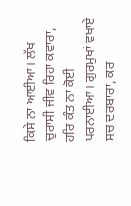ਕਿਸੇ ਨਾ ਆਈਆ। ਲੱਖ ਚੁਰਾਸੀ ਜੀਵ ਰਿਹਾ ਕਵਾਰਾ, ਹਰਿ ਕੰਤ ਨਾ ਕੋਈ ਪਰਨਾਈਆ। ਗੁਰਮੁਖਾਂ ਵਖਾਏ ਸਚ ਦਰਬਾਰਾ, ਕਰ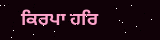ਕਿਰਪਾ ਹਰਿ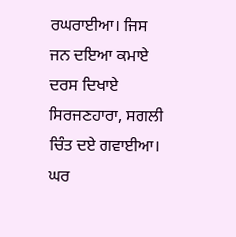ਰਘਰਾਈਆ। ਜਿਸ ਜਨ ਦਇਆ ਕਮਾਏ ਦਰਸ ਦਿਖਾਏ ਸਿਰਜਣਹਾਰਾ, ਸਗਲੀ ਚਿੰਤ ਦਏ ਗਵਾਈਆ। ਘਰ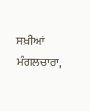ਸਖ਼ੀਆਂ ਮੰਗਲਚਾਰਾ,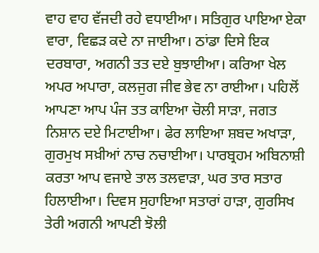ਵਾਹ ਵਾਹ ਵੱਜਦੀ ਰਹੇ ਵਧਾਈਆ। ਸਤਿਗੁਰ ਪਾਇਆ ਏਕਾ ਵਾਰਾ, ਵਿਛੜ ਕਦੇ ਨਾ ਜਾਈਆ। ਠਾਂਡਾ ਦਿਸੇ ਇਕ ਦਰਬਾਰਾ, ਅਗਨੀ ਤਤ ਦਏ ਬੁਝਾਈਆ। ਕਰਿਆ ਖੇਲ ਅਪਰ ਅਪਾਰਾ, ਕਲਜੁਗ ਜੀਵ ਭੇਵ ਨਾ ਰਾਈਆ। ਪਹਿਲੋਂ ਆਪਣਾ ਆਪ ਪੰਜ ਤਤ ਕਾਇਆ ਚੋਲੀ ਸਾੜਾ, ਜਗਤ ਨਿਸ਼ਾਨ ਦਏ ਮਿਟਾਈਆ। ਫੇਰ ਲਾਇਆ ਸ਼ਬਦ ਅਖਾੜਾ, ਗੁਰਮੁਖ ਸਖ਼ੀਆਂ ਨਾਚ ਨਚਾਈਆ। ਪਾਰਬ੍ਰਹਮ ਅਬਿਨਾਸ਼ੀ ਕਰਤਾ ਆਪ ਵਜਾਏ ਤਾਲ ਤਲਵਾੜਾ, ਘਰ ਤਾਰ ਸਤਾਰ ਹਿਲਾਈਆ। ਦਿਵਸ ਸੁਹਾਇਆ ਸਤਾਰਾਂ ਹਾੜਾ, ਗੁਰਸਿਖ ਤੇਰੀ ਅਗਨੀ ਆਪਣੀ ਝੋਲੀ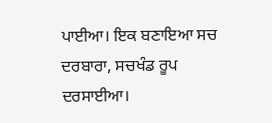ਪਾਈਆ। ਇਕ ਬਣਾਇਆ ਸਚ ਦਰਬਾਰਾ, ਸਚਖੰਡ ਰੂਪ ਦਰਸਾਈਆ।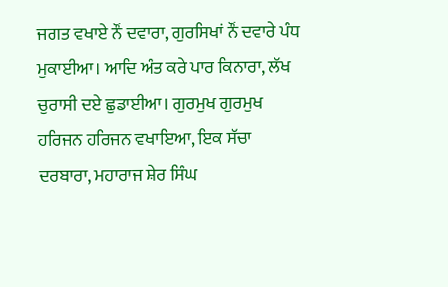ਜਗਤ ਵਖਾਏ ਨੌਂ ਦਵਾਰਾ, ਗੁਰਸਿਖਾਂ ਨੌਂ ਦਵਾਰੇ ਪੰਧ ਮੁਕਾਈਆ। ਆਦਿ ਅੰਤ ਕਰੇ ਪਾਰ ਕਿਨਾਰਾ, ਲੱਖ ਚੁਰਾਸੀ ਦਏ ਛੁਡਾਈਆ। ਗੁਰਮੁਖ ਗੁਰਮੁਖ ਹਰਿਜਨ ਹਰਿਜਨ ਵਖਾਇਆ, ਇਕ ਸੱਚਾ ਦਰਬਾਰਾ, ਮਹਾਰਾਜ ਸ਼ੇਰ ਸਿੰਘ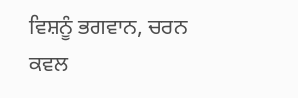ਵਿਸ਼ਨੂੰ ਭਗਵਾਨ, ਚਰਨ ਕਵਲ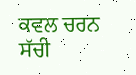ਕਵਲ ਚਰਨ ਸੱਚੀ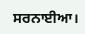ਸਰਨਾਈਆ।